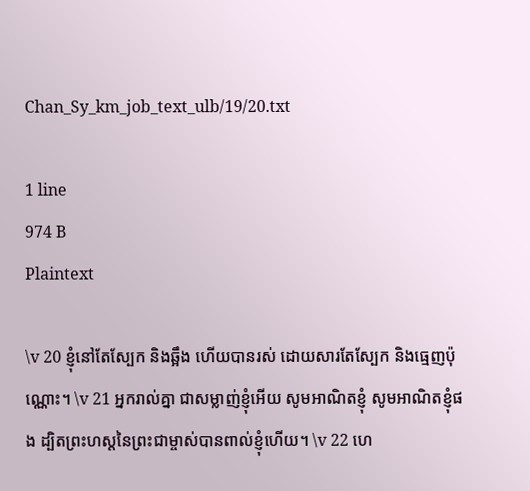Chan_Sy_km_job_text_ulb/19/20.txt

1 line
974 B
Plaintext

\v 20 ខ្ញុំនៅតែស្បែក និងឆ្អឹង ហើយបានរស់ ដោយសារតែស្បែក និងធ្មេញប៉ុណ្ណោះ។ \v 21 អ្នករាល់គ្នា ជាសម្លាញ់ខ្ញុំអើយ សូមអាណិតខ្ញុំ សូមអាណិតខ្ញុំផង ដ្បិតព្រះ‌ហស្តនៃព្រះជាម្ចាស់បានពាល់ខ្ញុំហើយ។ \v 22 ហេ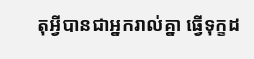តុអ្វីបានជាអ្នករាល់គ្នា ធ្វើទុក្ខដ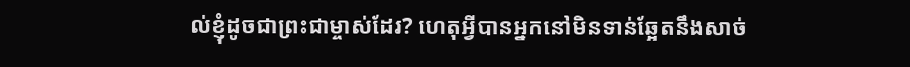ល់ខ្ញុំដូចជាព្រះជាម្ចាស់ដែរ? ហេតុអ្វីបានអ្នកនៅមិនទាន់ឆ្អែតនឹងសាច់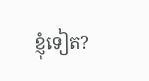ខ្ញុំទៀត?